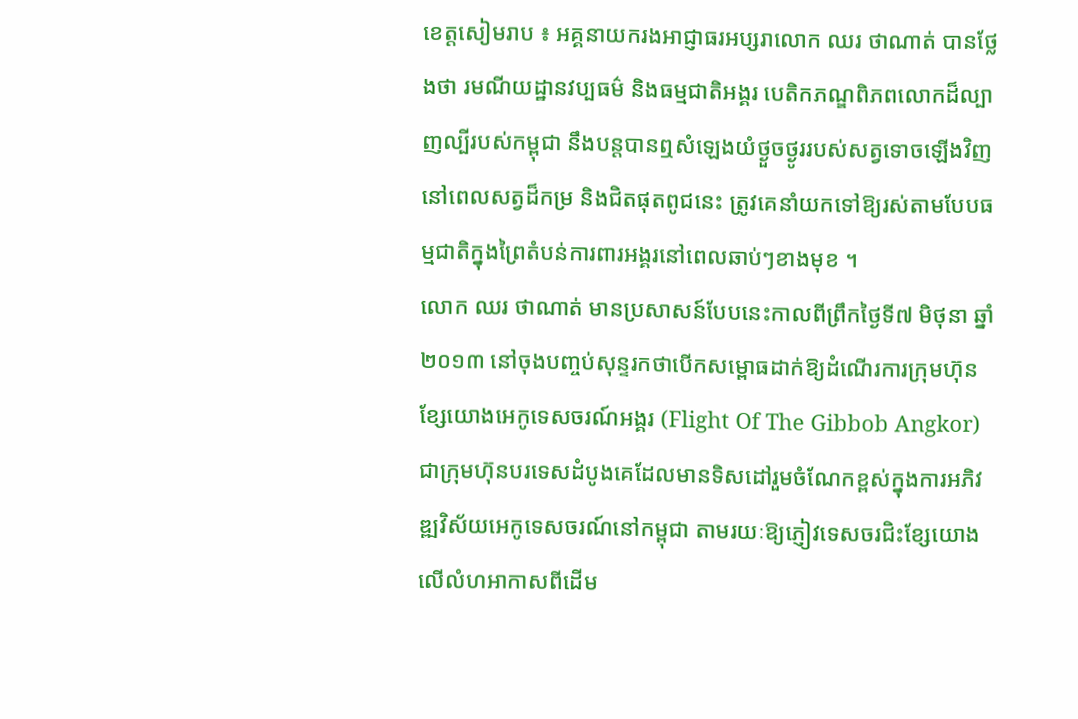ខេត្តសៀមរាប ៖ អគ្គនាយករងអាជ្ញាធរអប្សរាលោក ឈរ ថាណាត់ បានថ្លែងថា រមណីយដ្ឋានវប្បធម៌ និងធម្មជាតិអង្គរ បេតិកភណ្ឌពិភពលោកដ៏ល្បាញល្បីរបស់កម្ពុជា នឹងបន្តបានឮសំឡេងយំថ្ងួចថ្ងូររបស់សត្វទោចឡើងវិញ នៅពេលសត្វដ៏កម្រ និងជិតផុតពូជនេះ ត្រូវគេនាំយកទៅឱ្យរស់តាមបែបធម្មជាតិក្នុងព្រៃតំបន់ការពារអង្គរនៅពេលឆាប់ៗខាងមុខ ។
លោក ឈរ ថាណាត់ មានប្រសាសន៍បែបនេះកាលពីព្រឹកថ្ងៃទី៧ មិថុនា ឆ្នាំ២០១៣ នៅចុងបញ្ចប់សុន្ទរកថាបើកសម្ពោធដាក់ឱ្យដំណើរការក្រុមហ៊ុនខ្សែយោងអេកូទេសចរណ៍អង្គរ (Flight Of The Gibbob Angkor) ជាក្រុមហ៊ុនបរទេសដំបូងគេដែលមានទិសដៅរួមចំណែកខ្ពស់ក្នុងការអភិវឌ្ឍវិស័យអេកូទេសចរណ៍នៅកម្ពុជា តាមរយៈឱ្យភ្ញៀវទេសចរជិះខ្សែយោងលើលំហអាកាសពីដើម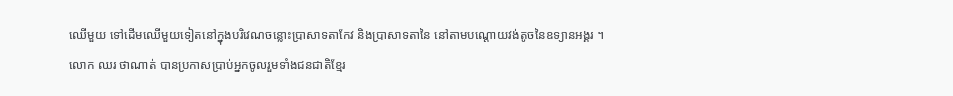ឈើមួយ ទៅដើមឈើមួយទៀតនៅក្នុងបរិវេណចន្លោះប្រាសាទតាកែវ និងប្រាសាទតានៃ នៅតាមបណ្តោយវង់តូចនៃឧទ្យានអង្គរ ។
លោក ឈរ ថាណាត់ បានប្រកាសប្រាប់អ្នកចូលរួមទាំងជនជាតិខ្មែរ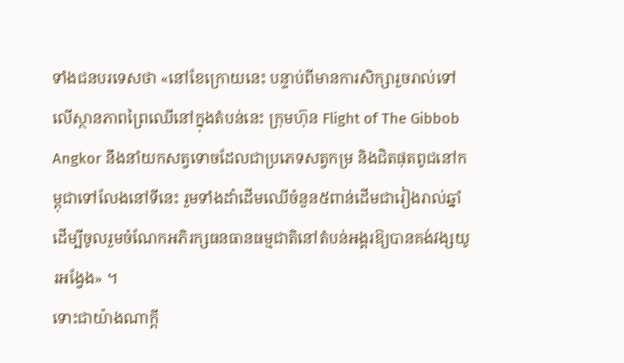ទាំងជនបរទេសថា «នៅខែក្រោយនេះ បន្ទាប់ពីមានការសិក្សារួចរាល់ទៅលើស្ថានភាពព្រៃឈើនៅក្នុងតំបន់នេះ ក្រុមហ៊ុន Flight of The Gibbob Angkor នឹងនាំយកសត្វទោចដែលជាប្រភេទសត្វកម្រ និងជិតផុតពូជនៅកម្ពុជាទៅលែងនៅទីនេះ រួមទាំងដាំដើមឈើចំនួន៥ពាន់ដើមជារៀងរាល់ឆ្នាំ ដើម្បីចូលរួមចំណែកអភិរក្សធនធានធម្មជាតិនៅតំបន់អង្គរឱ្យបានគង់វង្សយូរអង្វែង» ។
ទោះជាយ៉ាងណាក្តី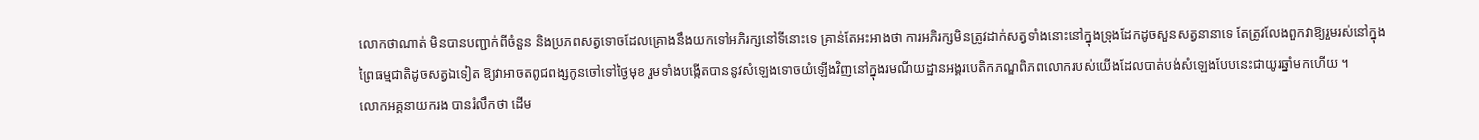លោកថាណាត់ មិនបានបញ្ជាក់ពីចំនួន និងប្រភពសត្វទោចដែលគ្រោងនឹងយកទៅអភិរក្សនៅទីនោះទេ គ្រាន់តែអះអាងថា ការអភិរក្សមិនត្រូវដាក់សត្វទាំងនោះនៅក្នុងទ្រុងដែកដូចសួនសត្វនានាទេ តែត្រូវលែងពួកវាឱ្យរួមរស់នៅក្នុងព្រៃធម្មជាតិដូចសត្វឯទៀត ឱ្យវាអាចតពូជពង្សកូនចៅទៅថ្ងៃមុខ រួមទាំងបង្កើតបាននូវសំឡេងទោចយំឡើងវិញនៅក្នុងរមណីយដ្ឋានអង្គរបេតិកភណ្ឌពិភពលោករបស់យើងដែលបាត់បង់សំឡេងបែបនេះជាយូរឆ្នាំមកហើយ ។
លោកអគ្គនាយករង បានរំលឹកថា ដើម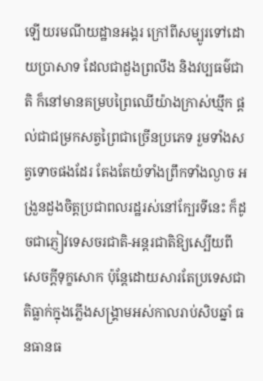ឡើយរមណីយដ្ឋានអង្គរ ក្រៅពីសម្បូរទៅដោយប្រាសាទ ដែលជាដួងព្រលឹង និងវប្បធម៌ជាតិ ក៏នៅមានគម្របព្រៃឈើយ៉ាងក្រាស់ឃ្មឹក ផ្តល់ជាជម្រកសត្វព្រៃជាច្រើនប្រភេទ រួមទាំងសត្វទោចផងដែរ តែងតែយំទាំងព្រឹកទាំងល្ងាច អង្រួនដួងចិត្តប្រជាពលរដ្ឋរស់នៅក្បែរទីនេះ ក៏ដូចជាភ្ញៀវទេសចរជាតិ-អន្តរជាតិឱ្យស្បើយពីសេចក្តីទុក្ខសោក ប៉ុន្តែដោយសារតែប្រទេសជាតិធ្លាក់ក្នុងភ្លើងសង្គ្រាមអស់កាលរាប់សិបឆ្នាំ ធនធានធ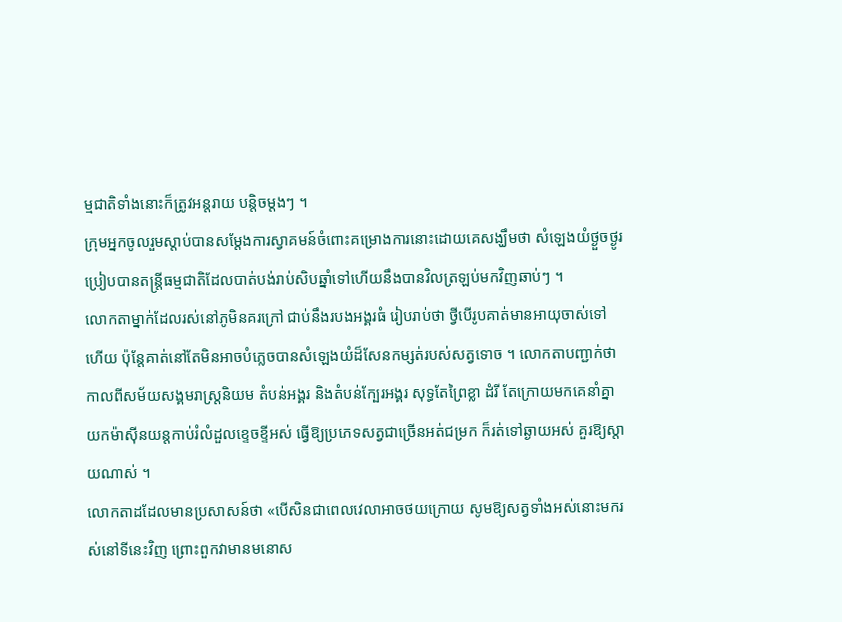ម្មជាតិទាំងនោះក៏ត្រូវអន្តរាយ បន្តិចម្តងៗ ។
ក្រុមអ្នកចូលរួមស្តាប់បានសម្តែងការស្វាគមន៍ចំពោះគម្រោងការនោះដោយគេសង្ឃឹមថា សំឡេងយំថ្ងួចថ្ងូរប្រៀបបានតន្ត្រីធម្មជាតិដែលបាត់បង់រាប់សិបឆ្នាំទៅហើយនឹងបានវិលត្រឡប់មកវិញឆាប់ៗ ។
លោកតាម្នាក់ដែលរស់នៅភូមិនគរក្រៅ ជាប់នឹងរបងអង្គរធំ រៀបរាប់ថា ថ្វីបើរូបគាត់មានអាយុចាស់ទៅហើយ ប៉ុន្តែគាត់នៅតែមិនអាចបំភ្លេចបានសំឡេងយំដ៏សែនកម្សត់របស់សត្វទោច ។ លោកតាបញ្ជាក់ថា កាលពីសម័យសង្គមរាស្ត្រនិយម តំបន់អង្គរ និងតំបន់ក្បែរអង្គរ សុទ្ធតែព្រៃខ្លា ដំរី តែក្រោយមកគេនាំគ្នាយកម៉ាស៊ីនយន្តកាប់រំលំដួលខ្ទេចខ្ទីអស់ ធ្វើឱ្យប្រភេទសត្វជាច្រើនអត់ជម្រក ក៏រត់ទៅឆ្ងាយអស់ គួរឱ្យស្តាយណាស់ ។
លោកតាដដែលមានប្រសាសន៍ថា «បើសិនជាពេលវេលាអាចថយក្រោយ សូមឱ្យសត្វទាំងអស់នោះមករស់នៅទីនេះវិញ ព្រោះពួកវាមានមនោស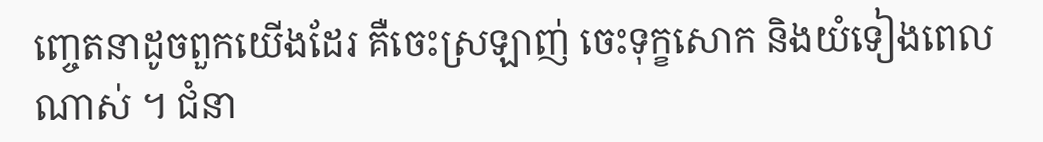ញ្ចេតនាដូចពួកយើងដែរ គឺចេះស្រឡាញ់ ចេះទុក្ខសោក និងយំទៀងពេលណាស់ ។ ជំនា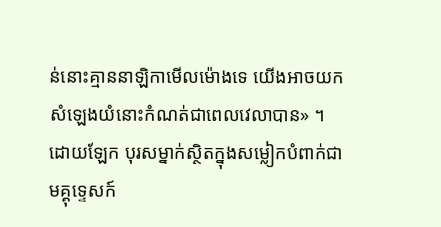ន់នោះគ្មាននាឡិកាមើលម៉ោងទេ យើងអាចយកសំឡេងយំនោះកំណត់ជាពេលវេលាបាន» ។
ដោយឡែក បុរសម្នាក់ស្ថិតក្នុងសម្លៀកបំពាក់ជាមគ្គុទេ្ទសក៍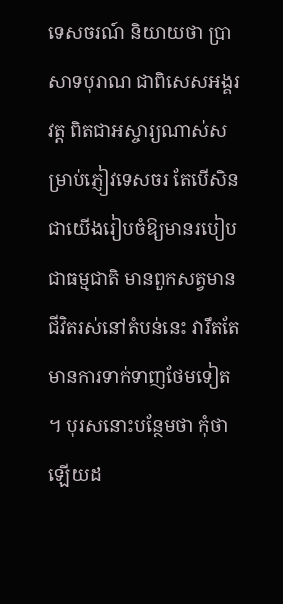ទេសចរណ៍ និយាយថា ប្រាសាទបុរាណ ជាពិសេសអង្គរវត្ត ពិតជាអស្ចារ្យណាស់សម្រាប់ភ្ញៀវទេសចរ តែបើសិនជាយើងរៀបចំឱ្យមានរបៀបជាធម្មជាតិ មានពួកសត្វមានជីវិតរស់នៅតំបន់នេះ វារឹតតែមានការទាក់ទាញថែមទៀត ។ បុរសនោះបន្ថែមថា កុំថាឡើយដ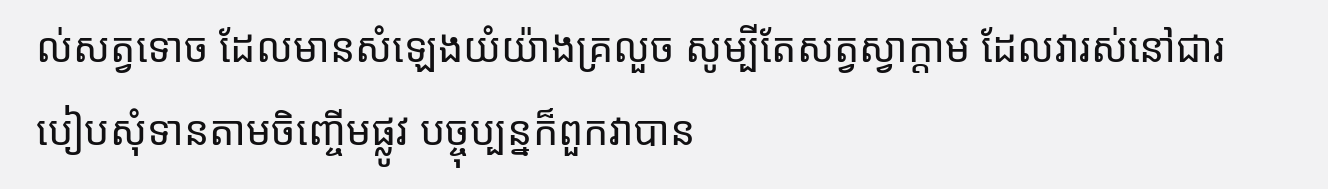ល់សត្វទោច ដែលមានសំឡេងយំយ៉ាងគ្រលួច សូម្បីតែសត្វស្វាក្តាម ដែលវារស់នៅជារបៀបសុំទានតាមចិញ្ចើមផ្លូវ បច្ចុប្បន្នក៏ពួកវាបាន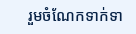រួមចំណែកទាក់ទា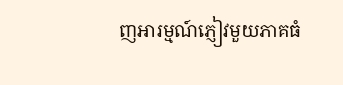ញអារម្មណ៍ភ្ញៀវមួយភាគធំ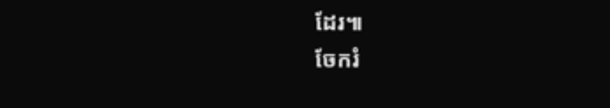ដែរ៕
ចែករំ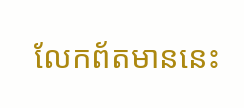លែកព័តមាននេះ